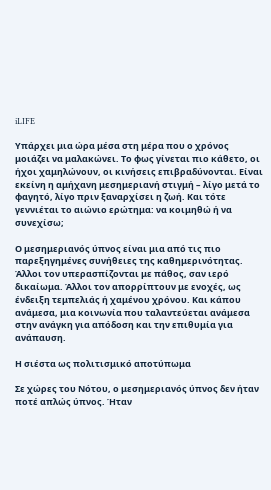iLIFE

Υπάρχει μια ώρα μέσα στη μέρα που ο χρόνος μοιάζει να μαλακώνει. Το φως γίνεται πιο κάθετο, οι ήχοι χαμηλώνουν, οι κινήσεις επιβραδύνονται. Είναι εκείνη η αμήχανη μεσημεριανή στιγμή – λίγο μετά το φαγητό, λίγο πριν ξαναρχίσει η ζωή. Και τότε γεννιέται το αιώνιο ερώτημα: να κοιμηθώ ή να συνεχίσω;

Ο μεσημεριανός ύπνος είναι μια από τις πιο παρεξηγημένες συνήθειες της καθημερινότητας. Άλλοι τον υπερασπίζονται με πάθος, σαν ιερό δικαίωμα. Άλλοι τον απορρίπτουν με ενοχές, ως ένδειξη τεμπελιάς ή χαμένου χρόνου. Και κάπου ανάμεσα, μια κοινωνία που ταλαντεύεται ανάμεσα στην ανάγκη για απόδοση και την επιθυμία για ανάπαυση.

Η σιέστα ως πολιτισμικό αποτύπωμα

Σε χώρες του Νότου, ο μεσημεριανός ύπνος δεν ήταν ποτέ απλώς ύπνος. Ήταν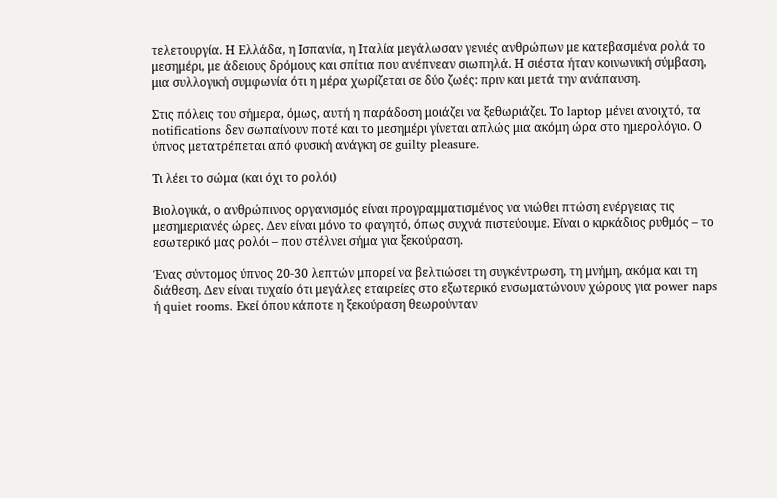τελετουργία. Η Ελλάδα, η Ισπανία, η Ιταλία μεγάλωσαν γενιές ανθρώπων με κατεβασμένα ρολά το μεσημέρι, με άδειους δρόμους και σπίτια που ανέπνεαν σιωπηλά. Η σιέστα ήταν κοινωνική σύμβαση, μια συλλογική συμφωνία ότι η μέρα χωρίζεται σε δύο ζωές: πριν και μετά την ανάπαυση.

Στις πόλεις του σήμερα, όμως, αυτή η παράδοση μοιάζει να ξεθωριάζει. Το laptop μένει ανοιχτό, τα notifications δεν σωπαίνουν ποτέ και το μεσημέρι γίνεται απλώς μια ακόμη ώρα στο ημερολόγιο. Ο ύπνος μετατρέπεται από φυσική ανάγκη σε guilty pleasure.

Τι λέει το σώμα (και όχι το ρολόι)

Βιολογικά, ο ανθρώπινος οργανισμός είναι προγραμματισμένος να νιώθει πτώση ενέργειας τις μεσημεριανές ώρες. Δεν είναι μόνο το φαγητό, όπως συχνά πιστεύουμε. Είναι ο κιρκάδιος ρυθμός – το εσωτερικό μας ρολόι – που στέλνει σήμα για ξεκούραση.

Ένας σύντομος ύπνος 20-30 λεπτών μπορεί να βελτιώσει τη συγκέντρωση, τη μνήμη, ακόμα και τη διάθεση. Δεν είναι τυχαίο ότι μεγάλες εταιρείες στο εξωτερικό ενσωματώνουν χώρους για power naps ή quiet rooms. Εκεί όπου κάποτε η ξεκούραση θεωρούνταν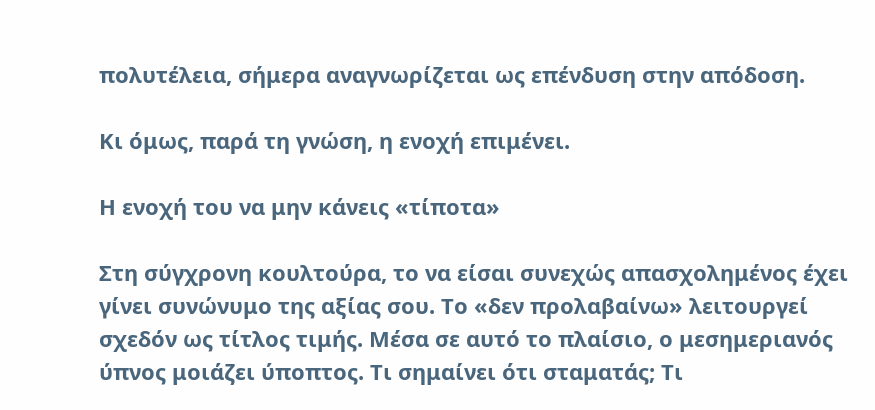πολυτέλεια, σήμερα αναγνωρίζεται ως επένδυση στην απόδοση.

Κι όμως, παρά τη γνώση, η ενοχή επιμένει.

Η ενοχή του να μην κάνεις «τίποτα»

Στη σύγχρονη κουλτούρα, το να είσαι συνεχώς απασχολημένος έχει γίνει συνώνυμο της αξίας σου. Το «δεν προλαβαίνω» λειτουργεί σχεδόν ως τίτλος τιμής. Μέσα σε αυτό το πλαίσιο, ο μεσημεριανός ύπνος μοιάζει ύποπτος. Τι σημαίνει ότι σταματάς; Τι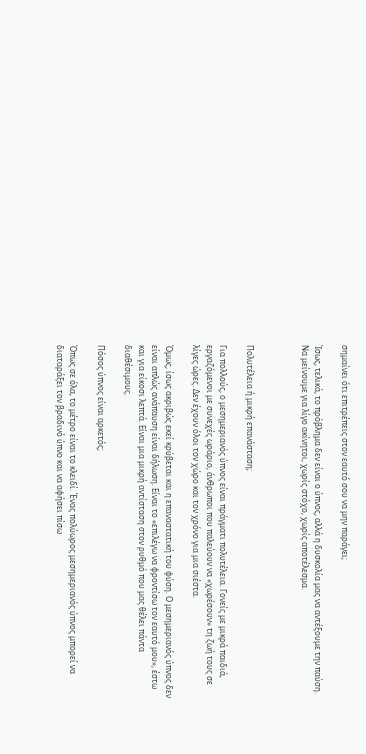σημαίνει ότι επιτρέπεις στον εαυτό σου να μην παράγει;

Ίσως, τελικά, το πρόβλημα δεν είναι ο ύπνος, αλλά η δυσκολία μας να αντέξουμε την παύση. Να μείνουμε για λίγο ακίνητοι, χωρίς στόχο, χωρίς αποτέλεσμα.



Πολυτέλεια ή μικρή επανάσταση;

Για πολλούς, ο μεσημεριανός ύπνος είναι πράγματι πολυτέλεια. Γονείς με μικρά παιδιά, εργαζόμενοι με συνεχές ωράριο, άνθρωποι που παλεύουν να «χωρέσουν» τη ζωή τους σε λίγες ώρες. Δεν έχουν όλοι τον χώρο και τον χρόνο για μια σιέστα.

Όμως, ίσως ακριβώς εκεί κρύβεται και η επαναστατική του φύση. Ο μεσημεριανός ύπνος δεν είναι απλώς ανάπαυση είναι δήλωση. Είναι το «επιλέγω να φροντίσω τον εαυτό μου», έστω και για είκοσι λεπτά. Είναι μια μικρή αντίσταση στον ρυθμό που μας θέλει πάντα διαθέσιμους.

Πόσος ύπνος είναι αρκετός;

Όπως σε όλα, το μέτρο είναι το κλειδί. Ένας πολύωρος μεσημεριανός ύπνος μπορεί να διαταράξει τον βραδινό ύπνο και να αφήσει πίσω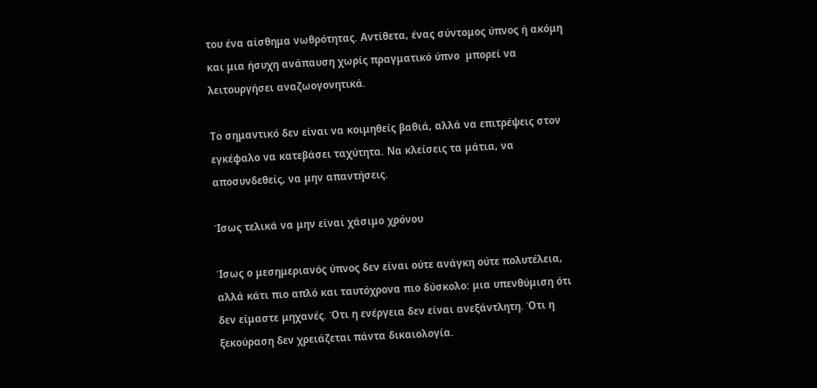του ένα αίσθημα νωθρότητας. Αντίθετα, ένας σύντομος ύπνος ή ακόμη και μια ήσυχη ανάπαυση χωρίς πραγματικό ύπνο  μπορεί να λειτουργήσει αναζωογονητικά.

Το σημαντικό δεν είναι να κοιμηθείς βαθιά, αλλά να επιτρέψεις στον εγκέφαλο να κατεβάσει ταχύτητα. Να κλείσεις τα μάτια, να αποσυνδεθείς, να μην απαντήσεις.

Ίσως τελικά να μην είναι χάσιμο χρόνου

Ίσως ο μεσημεριανός ύπνος δεν είναι ούτε ανάγκη ούτε πολυτέλεια, αλλά κάτι πιο απλό και ταυτόχρονα πιο δύσκολο: μια υπενθύμιση ότι δεν είμαστε μηχανές. Ότι η ενέργεια δεν είναι ανεξάντλητη. Ότι η ξεκούραση δεν χρειάζεται πάντα δικαιολογία.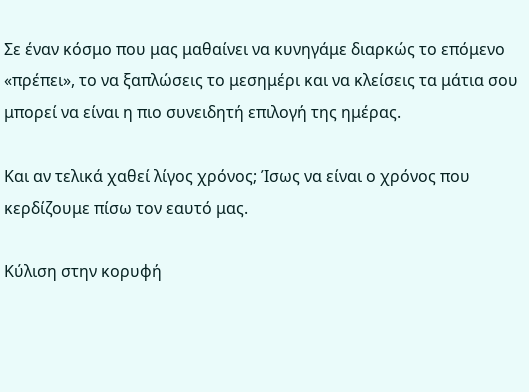Σε έναν κόσμο που μας μαθαίνει να κυνηγάμε διαρκώς το επόμενο «πρέπει», το να ξαπλώσεις το μεσημέρι και να κλείσεις τα μάτια σου μπορεί να είναι η πιο συνειδητή επιλογή της ημέρας.

Και αν τελικά χαθεί λίγος χρόνος; Ίσως να είναι ο χρόνος που κερδίζουμε πίσω τον εαυτό μας.

Κύλιση στην κορυφή